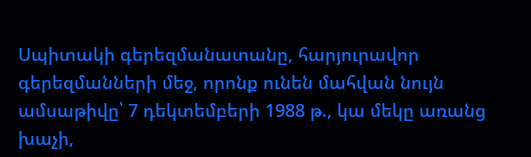Սպիտակի գերեզմանատանը, հարյուրավոր գերեզմանների մեջ, որոնք ունեն մահվան նույն ամսաթիվը՝ 7 դեկտեմբերի 1988 թ., կա մեկը առանց խաչի,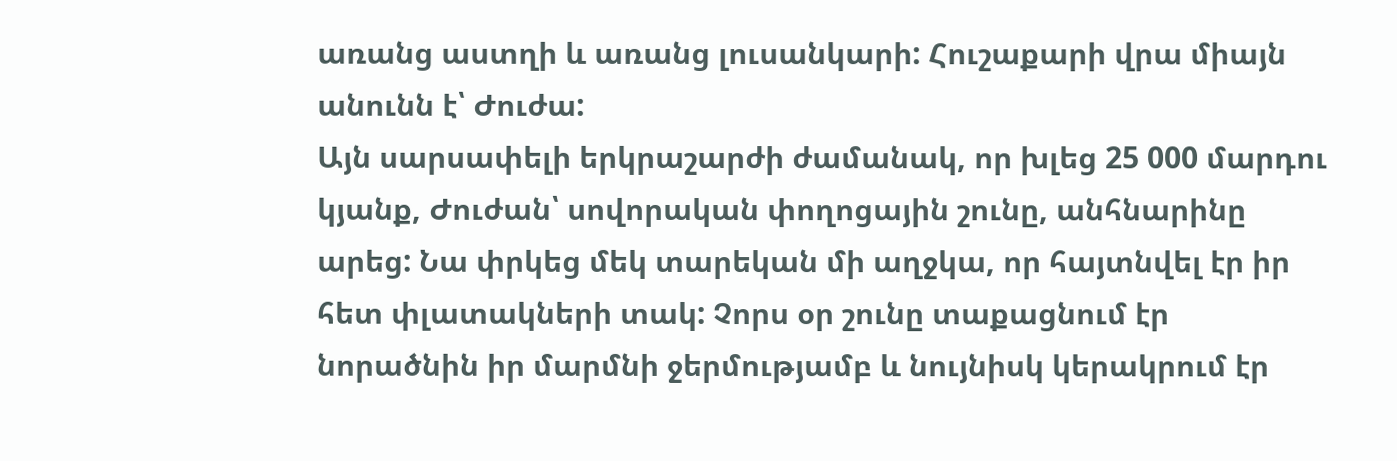առանց աստղի և առանց լուսանկարի: Հուշաքարի վրա միայն անունն է՝ Ժուժա:
Այն սարսափելի երկրաշարժի ժամանակ, որ խլեց 25 000 մարդու կյանք, Ժուժան՝ սովորական փողոցային շունը, անհնարինը արեց: Նա փրկեց մեկ տարեկան մի աղջկա, որ հայտնվել էր իր հետ փլատակների տակ: Չորս օր շունը տաքացնում էր նորածնին իր մարմնի ջերմությամբ և նույնիսկ կերակրում էր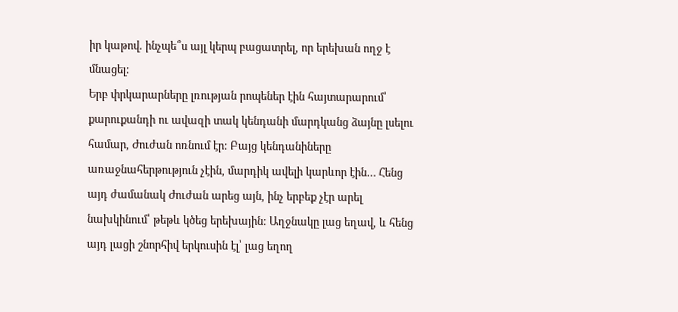իր կաթով. ինչպե՞ս այլ կերպ բացատրել, որ երեխան ողջ է մնացել:
Երբ փրկարարները լռության րոպեներ էին հայտարարում՝ քարուքանդի ու ավազի տակ կենդանի մարդկանց ձայնը լսելու համար, Ժուժան ոռնում էր: Բայց կենդանիները առաջնահերթություն չէին, մարդիկ ավելի կարևոր էին… Հենց այդ ժամանակ Ժուժան արեց այն, ինչ երբեք չէր արել նախկինում՝ թեթև կծեց երեխային: Աղջնակը լաց եղավ, և հենց այդ լացի շնորհիվ երկուսին էլ՝ լաց եղող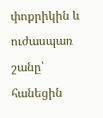փոքրիկին և ուժասպառ շանը՝ հանեցին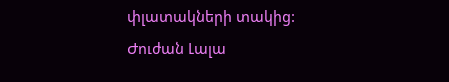փլատակների տակից:
Ժուժան Լալա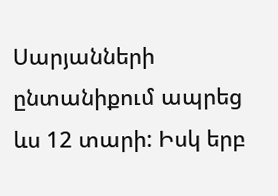Սարյանների ընտանիքում ապրեց ևս 12 տարի: Իսկ երբ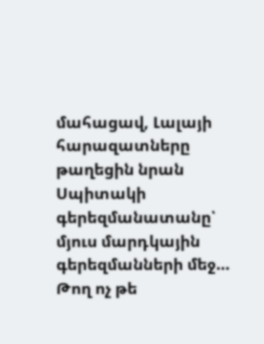մահացավ, Լալայի հարազատները թաղեցին նրան Սպիտակի գերեզմանատանը՝ մյուս մարդկային գերեզմանների մեջ…
Թող ոչ թե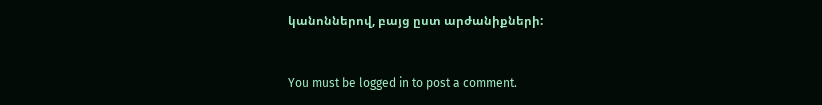կանոններով, բայց ըստ արժանիքների:


You must be logged in to post a comment.